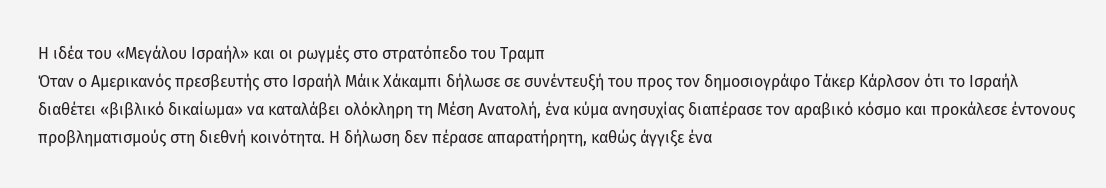Η ιδέα του «Μεγάλου Ισραήλ» και οι ρωγμές στο στρατόπεδο του Τραμπ
Όταν ο Αμερικανός πρεσβευτής στο Ισραήλ Μάικ Χάκαμπι δήλωσε σε συνέντευξή του προς τον δημοσιογράφο Τάκερ Κάρλσον ότι το Ισραήλ διαθέτει «βιβλικό δικαίωμα» να καταλάβει ολόκληρη τη Μέση Ανατολή, ένα κύμα ανησυχίας διαπέρασε τον αραβικό κόσμο και προκάλεσε έντονους προβληματισμούς στη διεθνή κοινότητα. Η δήλωση δεν πέρασε απαρατήρητη, καθώς άγγιξε ένα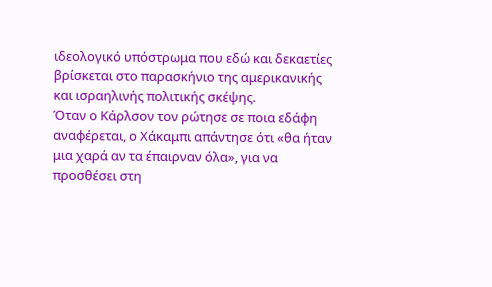ιδεολογικό υπόστρωμα που εδώ και δεκαετίες βρίσκεται στο παρασκήνιο της αμερικανικής και ισραηλινής πολιτικής σκέψης.
Όταν ο Κάρλσον τον ρώτησε σε ποια εδάφη αναφέρεται, ο Χάκαμπι απάντησε ότι «θα ήταν μια χαρά αν τα έπαιρναν όλα», για να προσθέσει στη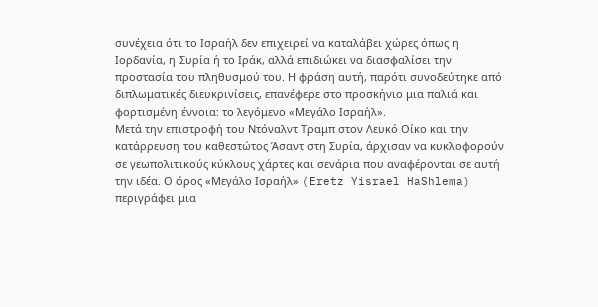συνέχεια ότι το Ισραήλ δεν επιχειρεί να καταλάβει χώρες όπως η Ιορδανία, η Συρία ή το Ιράκ, αλλά επιδιώκει να διασφαλίσει την προστασία του πληθυσμού του. Η φράση αυτή, παρότι συνοδεύτηκε από διπλωματικές διευκρινίσεις, επανέφερε στο προσκήνιο μια παλιά και φορτισμένη έννοια: το λεγόμενο «Μεγάλο Ισραήλ».
Μετά την επιστροφή του Ντόναλντ Τραμπ στον Λευκό Οίκο και την κατάρρευση του καθεστώτος Άσαντ στη Συρία, άρχισαν να κυκλοφορούν σε γεωπολιτικούς κύκλους χάρτες και σενάρια που αναφέρονται σε αυτή την ιδέα. Ο όρος «Μεγάλο Ισραήλ» (Eretz Yisrael HaShlema) περιγράφει μια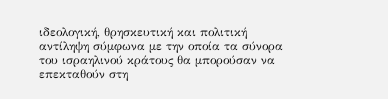ιδεολογική, θρησκευτική και πολιτική αντίληψη σύμφωνα με την οποία τα σύνορα του ισραηλινού κράτους θα μπορούσαν να επεκταθούν στη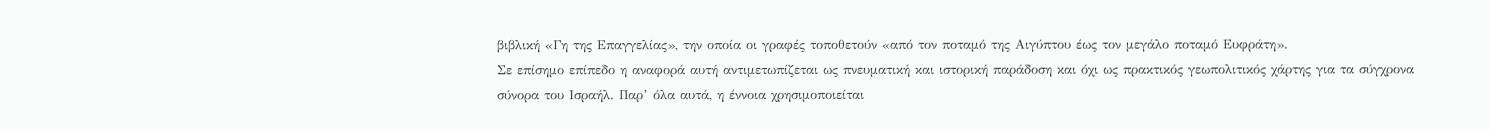βιβλική «Γη της Επαγγελίας», την οποία οι γραφές τοποθετούν «από τον ποταμό της Αιγύπτου έως τον μεγάλο ποταμό Ευφράτη».
Σε επίσημο επίπεδο η αναφορά αυτή αντιμετωπίζεται ως πνευματική και ιστορική παράδοση και όχι ως πρακτικός γεωπολιτικός χάρτης για τα σύγχρονα σύνορα του Ισραήλ. Παρ’ όλα αυτά, η έννοια χρησιμοποιείται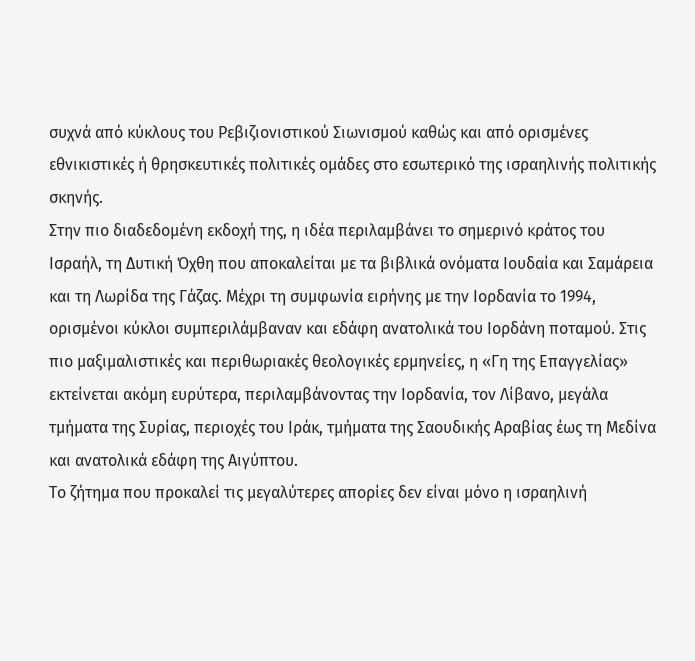συχνά από κύκλους του Ρεβιζιονιστικού Σιωνισμού καθώς και από ορισμένες εθνικιστικές ή θρησκευτικές πολιτικές ομάδες στο εσωτερικό της ισραηλινής πολιτικής σκηνής.
Στην πιο διαδεδομένη εκδοχή της, η ιδέα περιλαμβάνει το σημερινό κράτος του Ισραήλ, τη Δυτική Όχθη που αποκαλείται με τα βιβλικά ονόματα Ιουδαία και Σαμάρεια και τη Λωρίδα της Γάζας. Μέχρι τη συμφωνία ειρήνης με την Ιορδανία το 1994, ορισμένοι κύκλοι συμπεριλάμβαναν και εδάφη ανατολικά του Ιορδάνη ποταμού. Στις πιο μαξιμαλιστικές και περιθωριακές θεολογικές ερμηνείες, η «Γη της Επαγγελίας» εκτείνεται ακόμη ευρύτερα, περιλαμβάνοντας την Ιορδανία, τον Λίβανο, μεγάλα τμήματα της Συρίας, περιοχές του Ιράκ, τμήματα της Σαουδικής Αραβίας έως τη Μεδίνα και ανατολικά εδάφη της Αιγύπτου.
Το ζήτημα που προκαλεί τις μεγαλύτερες απορίες δεν είναι μόνο η ισραηλινή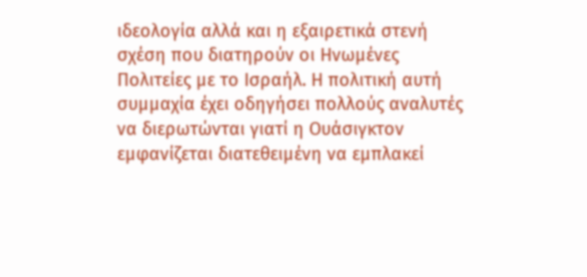ιδεολογία αλλά και η εξαιρετικά στενή σχέση που διατηρούν οι Ηνωμένες Πολιτείες με το Ισραήλ. Η πολιτική αυτή συμμαχία έχει οδηγήσει πολλούς αναλυτές να διερωτώνται γιατί η Ουάσιγκτον εμφανίζεται διατεθειμένη να εμπλακεί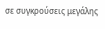σε συγκρούσεις μεγάλης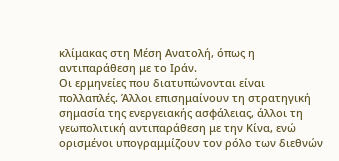κλίμακας στη Μέση Ανατολή, όπως η αντιπαράθεση με το Ιράν.
Οι ερμηνείες που διατυπώνονται είναι πολλαπλές. Άλλοι επισημαίνουν τη στρατηγική σημασία της ενεργειακής ασφάλειας, άλλοι τη γεωπολιτική αντιπαράθεση με την Κίνα, ενώ ορισμένοι υπογραμμίζουν τον ρόλο των διεθνών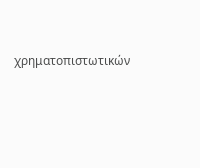χρηματοπιστωτικών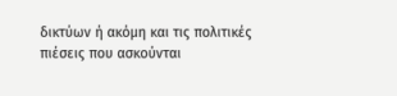δικτύων ή ακόμη και τις πολιτικές πιέσεις που ασκούνται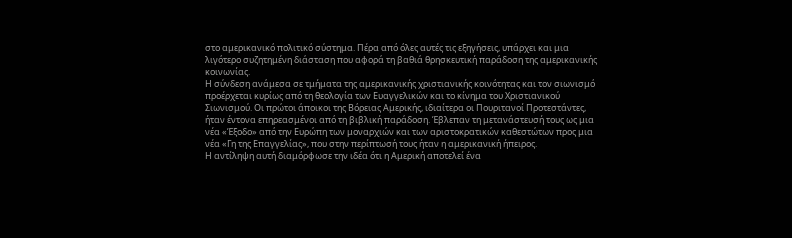στο αμερικανικό πολιτικό σύστημα. Πέρα από όλες αυτές τις εξηγήσεις, υπάρχει και μια λιγότερο συζητημένη διάσταση που αφορά τη βαθιά θρησκευτική παράδοση της αμερικανικής κοινωνίας.
Η σύνδεση ανάμεσα σε τμήματα της αμερικανικής χριστιανικής κοινότητας και τον σιωνισμό προέρχεται κυρίως από τη θεολογία των Ευαγγελικών και το κίνημα του Χριστιανικού Σιωνισμού. Οι πρώτοι άποικοι της Βόρειας Αμερικής, ιδιαίτερα οι Πουριτανοί Προτεστάντες, ήταν έντονα επηρεασμένοι από τη βιβλική παράδοση. Έβλεπαν τη μετανάστευσή τους ως μια νέα «Έξοδο» από την Ευρώπη των μοναρχιών και των αριστοκρατικών καθεστώτων προς μια νέα «Γη της Επαγγελίας», που στην περίπτωσή τους ήταν η αμερικανική ήπειρος.
Η αντίληψη αυτή διαμόρφωσε την ιδέα ότι η Αμερική αποτελεί ένα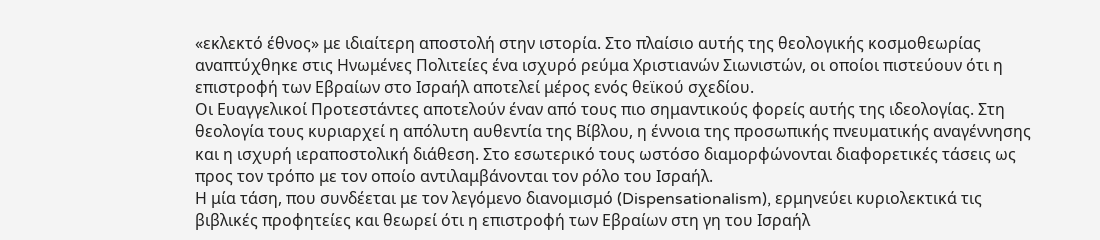«εκλεκτό έθνος» με ιδιαίτερη αποστολή στην ιστορία. Στο πλαίσιο αυτής της θεολογικής κοσμοθεωρίας αναπτύχθηκε στις Ηνωμένες Πολιτείες ένα ισχυρό ρεύμα Χριστιανών Σιωνιστών, οι οποίοι πιστεύουν ότι η επιστροφή των Εβραίων στο Ισραήλ αποτελεί μέρος ενός θεϊκού σχεδίου.
Οι Ευαγγελικοί Προτεστάντες αποτελούν έναν από τους πιο σημαντικούς φορείς αυτής της ιδεολογίας. Στη θεολογία τους κυριαρχεί η απόλυτη αυθεντία της Βίβλου, η έννοια της προσωπικής πνευματικής αναγέννησης και η ισχυρή ιεραποστολική διάθεση. Στο εσωτερικό τους ωστόσο διαμορφώνονται διαφορετικές τάσεις ως προς τον τρόπο με τον οποίο αντιλαμβάνονται τον ρόλο του Ισραήλ.
Η μία τάση, που συνδέεται με τον λεγόμενο διανομισμό (Dispensationalism), ερμηνεύει κυριολεκτικά τις βιβλικές προφητείες και θεωρεί ότι η επιστροφή των Εβραίων στη γη του Ισραήλ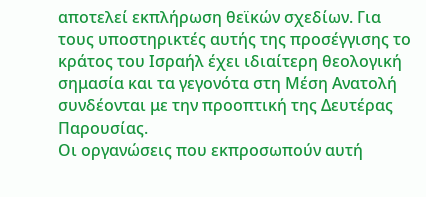αποτελεί εκπλήρωση θεϊκών σχεδίων. Για τους υποστηρικτές αυτής της προσέγγισης το κράτος του Ισραήλ έχει ιδιαίτερη θεολογική σημασία και τα γεγονότα στη Μέση Ανατολή συνδέονται με την προοπτική της Δευτέρας Παρουσίας.
Οι οργανώσεις που εκπροσωπούν αυτή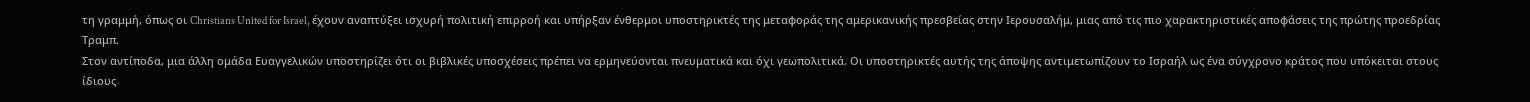τη γραμμή, όπως οι Christians United for Israel, έχουν αναπτύξει ισχυρή πολιτική επιρροή και υπήρξαν ένθερμοι υποστηρικτές της μεταφοράς της αμερικανικής πρεσβείας στην Ιερουσαλήμ, μιας από τις πιο χαρακτηριστικές αποφάσεις της πρώτης προεδρίας Τραμπ.
Στον αντίποδα, μια άλλη ομάδα Ευαγγελικών υποστηρίζει ότι οι βιβλικές υποσχέσεις πρέπει να ερμηνεύονται πνευματικά και όχι γεωπολιτικά. Οι υποστηρικτές αυτής της άποψης αντιμετωπίζουν το Ισραήλ ως ένα σύγχρονο κράτος που υπόκειται στους ίδιους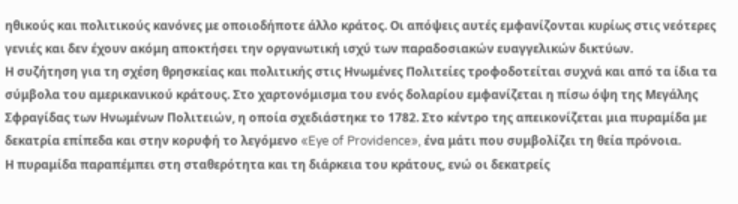ηθικούς και πολιτικούς κανόνες με οποιοδήποτε άλλο κράτος. Οι απόψεις αυτές εμφανίζονται κυρίως στις νεότερες γενιές και δεν έχουν ακόμη αποκτήσει την οργανωτική ισχύ των παραδοσιακών ευαγγελικών δικτύων.
Η συζήτηση για τη σχέση θρησκείας και πολιτικής στις Ηνωμένες Πολιτείες τροφοδοτείται συχνά και από τα ίδια τα σύμβολα του αμερικανικού κράτους. Στο χαρτονόμισμα του ενός δολαρίου εμφανίζεται η πίσω όψη της Μεγάλης Σφραγίδας των Ηνωμένων Πολιτειών, η οποία σχεδιάστηκε το 1782. Στο κέντρο της απεικονίζεται μια πυραμίδα με δεκατρία επίπεδα και στην κορυφή το λεγόμενο «Eye of Providence», ένα μάτι που συμβολίζει τη θεία πρόνοια.
Η πυραμίδα παραπέμπει στη σταθερότητα και τη διάρκεια του κράτους, ενώ οι δεκατρείς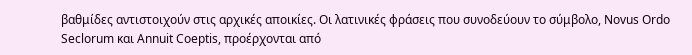βαθμίδες αντιστοιχούν στις αρχικές αποικίες. Οι λατινικές φράσεις που συνοδεύουν το σύμβολο, Novus Ordo Seclorum και Annuit Coeptis, προέρχονται από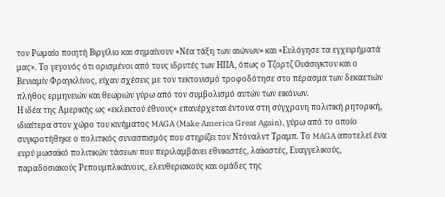τον Ρωμαίο ποιητή Βιργίλιο και σημαίνουν «Νέα τάξη των αιώνων» και «Ευλόγησε τα εγχειρήματά μας». Το γεγονός ότι ορισμένοι από τους ιδρυτές των ΗΠΑ, όπως ο Τζορτζ Ουάσιγκτον και ο Βενιαμίν Φραγκλίνος, είχαν σχέσεις με τον τεκτονισμό τροφοδότησε στο πέρασμα των δεκαετιών πλήθος ερμηνειών και θεωριών γύρω από τον συμβολισμό αυτών των εικόνων.
Η ιδέα της Αμερικής ως «εκλεκτού έθνους» επανέρχεται έντονα στη σύγχρονη πολιτική ρητορική, ιδιαίτερα στον χώρο του κινήματος MAGA (Make America Great Again), γύρω από το οποίο συγκροτήθηκε ο πολιτικός συνασπισμός που στηρίζει τον Ντόναλντ Τραμπ. Το MAGA αποτελεί ένα ευρύ μωσαϊκό πολιτικών τάσεων που περιλαμβάνει εθνικιστές, λαϊκιστές, Ευαγγελικούς, παραδοσιακούς Ρεπουμπλικάνους, ελευθεριακούς και ομάδες της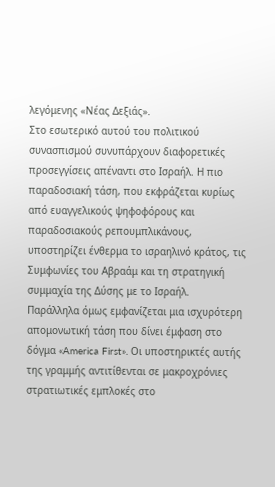λεγόμενης «Νέας Δεξιάς».
Στο εσωτερικό αυτού του πολιτικού συνασπισμού συνυπάρχουν διαφορετικές προσεγγίσεις απέναντι στο Ισραήλ. Η πιο παραδοσιακή τάση, που εκφράζεται κυρίως από ευαγγελικούς ψηφοφόρους και παραδοσιακούς ρεπουμπλικάνους, υποστηρίζει ένθερμα το ισραηλινό κράτος, τις Συμφωνίες του Αβραάμ και τη στρατηγική συμμαχία της Δύσης με το Ισραήλ.
Παράλληλα όμως εμφανίζεται μια ισχυρότερη απομονωτική τάση που δίνει έμφαση στο δόγμα «America First». Οι υποστηρικτές αυτής της γραμμής αντιτίθενται σε μακροχρόνιες στρατιωτικές εμπλοκές στο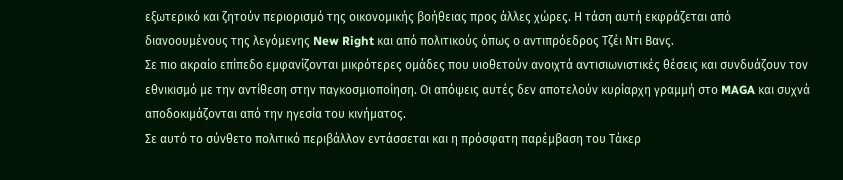εξωτερικό και ζητούν περιορισμό της οικονομικής βοήθειας προς άλλες χώρες. Η τάση αυτή εκφράζεται από διανοουμένους της λεγόμενης New Right και από πολιτικούς όπως ο αντιπρόεδρος Τζέι Ντι Βανς.
Σε πιο ακραίο επίπεδο εμφανίζονται μικρότερες ομάδες που υιοθετούν ανοιχτά αντισιωνιστικές θέσεις και συνδυάζουν τον εθνικισμό με την αντίθεση στην παγκοσμιοποίηση. Οι απόψεις αυτές δεν αποτελούν κυρίαρχη γραμμή στο MAGA και συχνά αποδοκιμάζονται από την ηγεσία του κινήματος.
Σε αυτό το σύνθετο πολιτικό περιβάλλον εντάσσεται και η πρόσφατη παρέμβαση του Τάκερ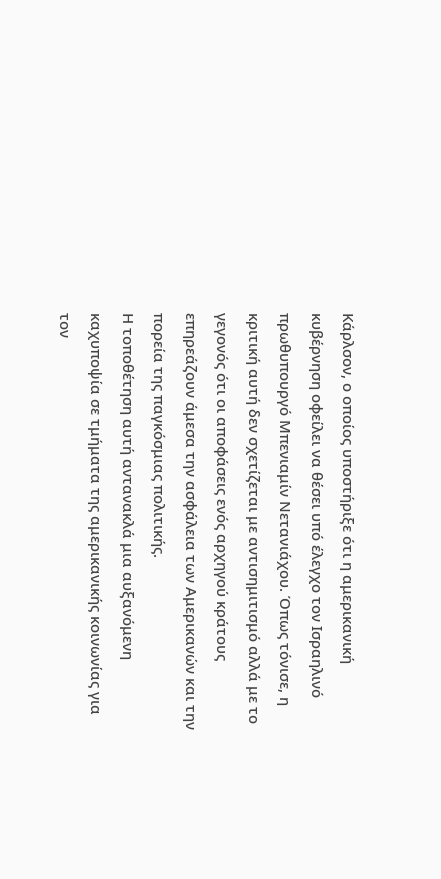Κάρλσον, ο οποίος υποστήριξε ότι η αμερικανική κυβέρνηση οφείλει να θέσει υπό έλεγχο τον Ισραηλινό πρωθυπουργό Μπενιαμίν Νετανιάχου. Όπως τόνισε, η κριτική αυτή δεν σχετίζεται με αντισημιτισμό αλλά με το γεγονός ότι οι αποφάσεις ενός αρχηγού κράτους επηρεάζουν άμεσα την ασφάλεια των Αμερικανών και την πορεία της παγκόσμιας πολιτικής.
Η τοποθέτηση αυτή αντανακλά μια αυξανόμενη καχυποψία σε τμήματα της αμερικανικής κοινωνίας για τον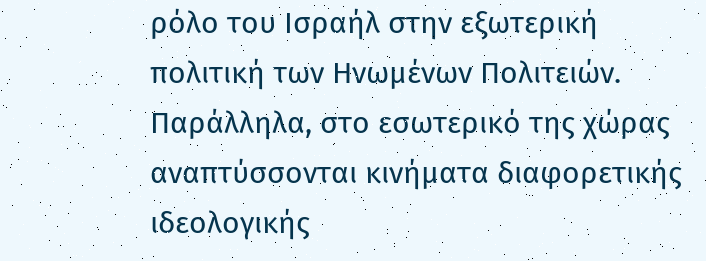ρόλο του Ισραήλ στην εξωτερική πολιτική των Ηνωμένων Πολιτειών. Παράλληλα, στο εσωτερικό της χώρας αναπτύσσονται κινήματα διαφορετικής ιδεολογικής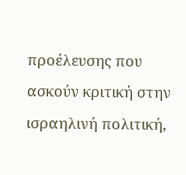προέλευσης που ασκούν κριτική στην ισραηλινή πολιτική,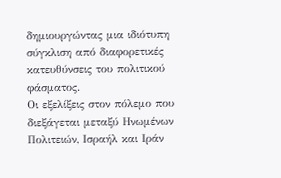δημιουργώντας μια ιδιότυπη σύγκλιση από διαφορετικές κατευθύνσεις του πολιτικού φάσματος.
Οι εξελίξεις στον πόλεμο που διεξάγεται μεταξύ Ηνωμένων Πολιτειών, Ισραήλ και Ιράν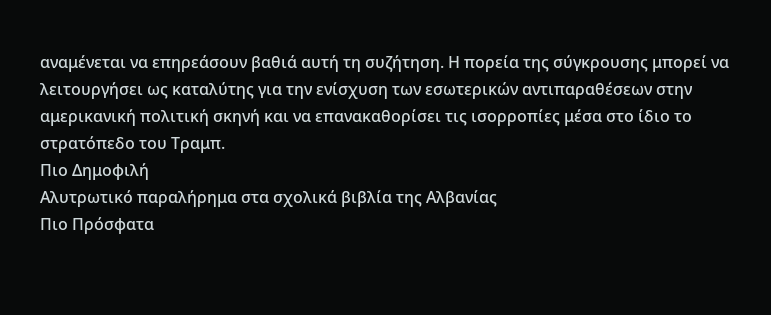αναμένεται να επηρεάσουν βαθιά αυτή τη συζήτηση. Η πορεία της σύγκρουσης μπορεί να λειτουργήσει ως καταλύτης για την ενίσχυση των εσωτερικών αντιπαραθέσεων στην αμερικανική πολιτική σκηνή και να επανακαθορίσει τις ισορροπίες μέσα στο ίδιο το στρατόπεδο του Τραμπ.
Πιο Δημοφιλή
Aλυτρωτικό παραλήρημα στα σχολικά βιβλία της Aλβανίας
Πιο Πρόσφατα